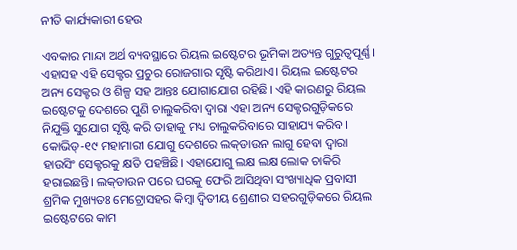ନୀତି କାର୍ଯ୍ୟକାରୀ ହେଉ

ଏବକାର ମାନ୍ଦା ଅର୍ଥ ବ୍ୟବସ୍ଥାରେ ରିୟଲ ଇଷ୍ଟେଟର ଭୂମିକା ଅତ୍ୟନ୍ତ ଗୁରୁତ୍ୱପୂର୍ଣ୍ଣ। ଏହାସହ ଏହି ସେକ୍ଟର ପ୍ରଚୁର ରୋଜଗାର ସୃଷ୍ଟି କରିଥାଏ। ରିୟଲ ଇଷ୍ଟେଟର ଅନ୍ୟ ସେକ୍ଟର ଓ ଶିଳ୍ପ ସହ ଆନ୍ତଃ ଯୋଗାଯୋଗ ରହିଛି। ଏହି କାରଣରୁ ରିୟଲ ଇଷ୍ଟେଟକୁ ଦେଶରେ ପୁଣି ଚାଲୁକରିବା ଦ୍ୱାରା ଏହା ଅନ୍ୟ ସେକ୍ଟରଗୁଡ଼ିକରେ ନିଯୁକ୍ତି ସୁଯୋଗ ସୃଷ୍ଟି କରି ତାହାକୁ ମଧ୍ୟ ଚାଲୁକରିବାରେ ସାହାଯ୍ୟ କରିବ। କୋଭିଡ୍‌-୧୯ ମହାମାରୀ ଯୋଗୁ ଦେଶରେ ଲକ୍‌ଡାଉନ ଲାଗୁ ହେବା ଦ୍ୱାରା ହାଉସିଂ ସେକ୍ଟରକୁ କ୍ଷତି ପହଞ୍ଚିଛି। ଏହାଯୋଗୁ ଲକ୍ଷ ଲକ୍ଷ ଲୋକ ଚାକିରି ହରାଇଛନ୍ତି। ଲକ୍‌ଡାଉନ ପରେ ଘରକୁ ଫେରି ଆସିଥିବା ସଂଖ୍ୟାଧିକ ପ୍ରବାସୀ ଶ୍ରମିକ ମୁଖ୍ୟତଃ ମେଟ୍ରୋସହର କିମ୍ବା ଦ୍ୱିତୀୟ ଶ୍ରେଣୀର ସହରଗୁଡ଼ିକରେ ରିୟଲ ଇଷ୍ଟେଟରେ କାମ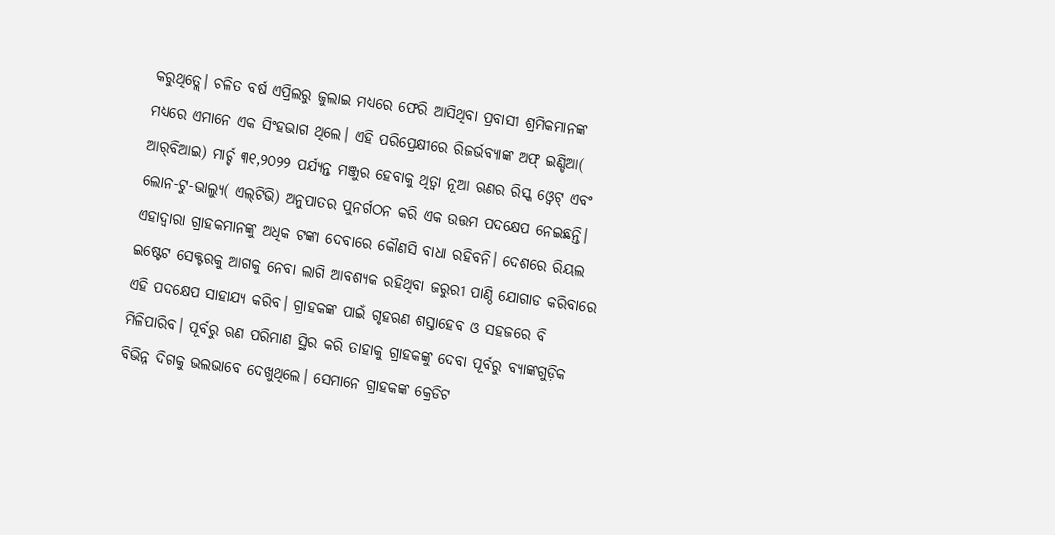କରୁଥିତ୍ଲେ। ଚଳିତ ବର୍ଷ ଏପ୍ରିଲରୁ ଜୁଲାଇ ମଧ୍ୟରେ ଫେରି ଆସିଥିବା ପ୍ରବାସୀ ଶ୍ରମିକମାନଙ୍କ ମଧ୍ୟରେ ଏମାନେ ଏକ ସିଂହଭାଗ ଥିଲେ। ଏହି ପରିପ୍ରେକ୍ଷୀରେ ରିଜର୍ଭବ୍ୟାଙ୍କ ଅଫ୍‌ ଇଣ୍ଡିଆ( ଆର୍‌ବିଆଇ) ମାର୍ଚ୍ଚ ୩୧,୨୦୨୨ ପର୍ଯ୍ୟନ୍ତ ମଞ୍ଜୁର ହେବାକୁ ଥିତ୍ବା ନୂଆ ଋଣର ରିସ୍କ ଓ୍ବେଟ୍‌ ଏବଂ ଲୋନ-ଟୁ-ଭାଲ୍ୟୁ( ଏଲ୍‌ଟିଭି) ଅନୁପାତର ପୁନର୍ଗଠନ କରି ଏକ ଉତ୍ତମ ପଦକ୍ଷେପ ନେଇଛନ୍ତି। ଏହାଦ୍ୱାରା ଗ୍ରାହକମାନଙ୍କୁ ଅଧିକ ଟଙ୍କା ଦେବାରେ କୌଣସି ବାଧା ରହିବନି। ଦେଶରେ ରିୟଲ ଇଷ୍ଟେଟ ସେକ୍ଟରକୁ ଆଗକୁ ନେବା ଲାଗି ଆବଶ୍ୟକ ରହିଥିବା ଜରୁରୀ ପାଣ୍ଠି ଯୋଗାଡ କରିବାରେ ଏହି ପଦକ୍ଷେପ ସାହାଯ୍ୟ କରିବ। ଗ୍ରାହକଙ୍କ ପାଇଁ ଗୃହଋଣ ଶସ୍ତାହେବ ଓ ସହଜରେ ବି ମିଳିପାରିବ। ପୂର୍ବରୁ ଋଣ ପରିମାଣ ସ୍ଥିର କରି ତାହାକୁ ଗ୍ରାହକଙ୍କୁ ଦେବା ପୂର୍ବରୁ ବ୍ୟାଙ୍କଗୁଡ଼ିକ ବିଭିନ୍ନ ଦିଗକୁ ଭଲଭାବେ ଦେଖୁଥିଲେ। ସେମାନେ ଗ୍ରାହକଙ୍କ କ୍ରେଡିଟ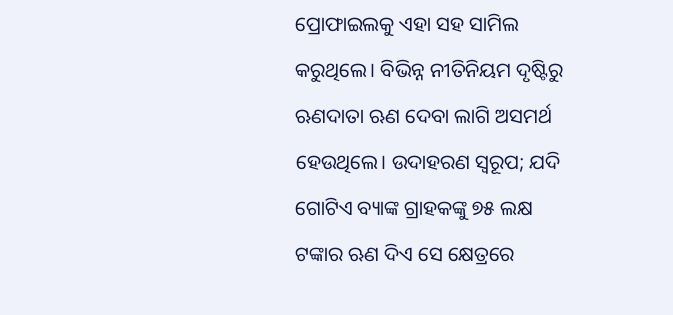ପ୍ରୋଫାଇଲକୁ ଏହା ସହ ସାମିଲ କରୁଥିଲେ। ବିଭିନ୍ନ ନୀତିନିୟମ ଦୃଷ୍ଟିରୁ ଋଣଦାତା ଋଣ ଦେବା ଲାଗି ଅସମର୍ଥ ହେଉଥିଲେ। ଉଦାହରଣ ସ୍ବରୂପ; ଯଦି ଗୋଟିଏ ବ୍ୟାଙ୍କ ଗ୍ରାହକଙ୍କୁ ୭୫ ଲକ୍ଷ ଟଙ୍କାର ଋଣ ଦିଏ ସେ କ୍ଷେତ୍ରରେ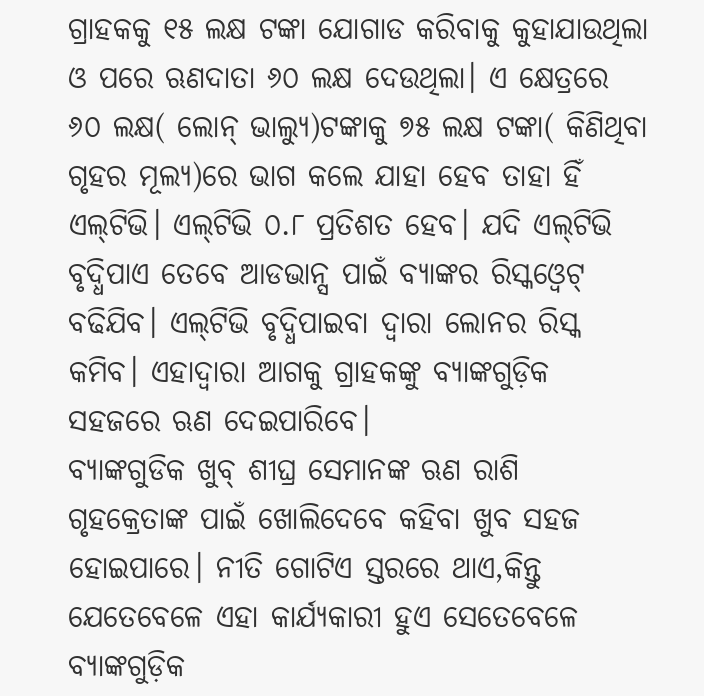ଗ୍ରାହକକୁ ୧୫ ଲକ୍ଷ ଟଙ୍କା ଯୋଗାଡ କରିବାକୁ କୁହାଯାଉଥିଲା ଓ ପରେ ଋଣଦାତା ୬୦ ଲକ୍ଷ ଦେଉଥିଲା। ଏ କ୍ଷେତ୍ରରେ ୬୦ ଲକ୍ଷ( ଲୋନ୍‌ ଭାଲ୍ୟୁ)ଟଙ୍କାକୁ ୭୫ ଲକ୍ଷ ଟଙ୍କା( କିଣିଥିବା ଗୃହର ମୂଲ୍ୟ)ରେ ଭାଗ କଲେ ଯାହା ହେବ ତାହା ହିଁ ଏଲ୍‌ଟିଭି। ଏଲ୍‌ଟିଭି ୦.୮ ପ୍ରତିଶତ ହେବ। ଯଦି ଏଲ୍‌ଟିଭି ବୃଦ୍ଧିପାଏ ତେବେ ଆଡଭାନ୍ସ ପାଇଁ ବ୍ୟାଙ୍କର ରିସ୍କଓ୍ବେଟ୍‌ ବଢିଯିବ। ଏଲ୍‌ଟିଭି ବୃଦ୍ଧିପାଇବା ଦ୍ୱାରା ଲୋନର ରିସ୍କ କମିବ। ଏହାଦ୍ୱାରା ଆଗକୁ ଗ୍ରାହକଙ୍କୁ ବ୍ୟାଙ୍କଗୁଡ଼ିକ ସହଜରେ ଋଣ ଦେଇପାରିବେ।
ବ୍ୟାଙ୍କଗୁଡିକ ଖୁବ୍‌ ଶୀଘ୍ର ସେମାନଙ୍କ ଋଣ ରାଶି ଗୃହକ୍ରେତାଙ୍କ ପାଇଁ ଖୋଲିଦେବେ କହିବା ଖୁବ ସହଜ ହୋଇପାରେ। ନୀତି ଗୋଟିଏ ସ୍ତରରେ ଥାଏ,କିନ୍ତୁ ଯେତେବେଳେ ଏହା କାର୍ଯ୍ୟକାରୀ ହୁଏ ସେତେବେଳେ ବ୍ୟାଙ୍କଗୁଡ଼ିକ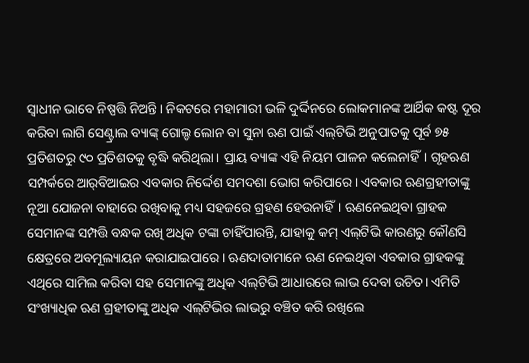ସ୍ବାଧୀନ ଭାବେ ନିଷ୍ପତ୍ତି ନିଅନ୍ତି। ନିକଟରେ ମହାମାରୀ ଭଳି ଦୁର୍ଦ୍ଦିନରେ ଲୋକମାନଙ୍କ ଆର୍ଥିକ କଷ୍ଟ ଦୂର କରିବା ଲାଗି ସେଣ୍ଟ୍ରାଲ ବ୍ୟାଙ୍କ୍‌ ଗୋଲ୍ଡ ଲୋନ ବା ସୁନା ଋଣ ପାଇଁ ଏଲ୍‌ଟିଭି ଅନୁପାତକୁ ପୂର୍ବ ୭୫ ପ୍ରତିଶତରୁ ୯୦ ପ୍ରତିଶତକୁ ବୃଦ୍ଧି କରିଥିଲା। ପ୍ରାୟ ବ୍ୟାଙ୍କ ଏହି ନିୟମ ପାଳନ କଲେନାହିଁ। ଗୃହଋଣ ସମ୍ପର୍କରେ ଆର୍‌ବିଆଇର ଏବକାର ନିର୍ଦ୍ଦେଶ ସମଦଶା ଭୋଗ କରିପାରେ। ଏବକାର ଋଣଗ୍ରହୀତାଙ୍କୁ ନୂଆ ଯୋଜନା ବାହାରେ ରଖିବାକୁ ମଧ୍ୟ ସହଜରେ ଗ୍ରହଣ ହେଉନାହିଁ। ଋଣନେଇଥିବା ଗ୍ରାହକ ସେମାନଙ୍କ ସମ୍ପତ୍ତି ବନ୍ଧକ ରଖି ଅଧିକ ଟଙ୍କା ଚାହିଁପାରନ୍ତି, ଯାହାକୁ କମ୍‌ ଏଲ୍‌ଟିଭି କାରଣରୁ କୌଣସି କ୍ଷେତ୍ରରେ ଅବମୂଲ୍ୟାୟନ କରାଯାଇପାରେ। ଋଣଦାତାମାନେ ଋଣ ନେଇଥିବା ଏବକାର ଗ୍ରାହକଙ୍କୁ ଏଥିରେ ସାମିଲ କରିବା ସହ ସେମାନଙ୍କୁ ଅଧିକ ଏଲ୍‌ଟିଭି ଆଧାରରେ ଲାଭ ଦେବା ଉଚିତ। ଏମିତି ସଂଖ୍ୟାଧିକ ଋଣ ଗ୍ରହୀତାଙ୍କୁ ଅଧିକ ଏଲ୍‌ଟିଭିର ଲାଭରୁ ବଞ୍ଚିତ କରି ରଖିଲେ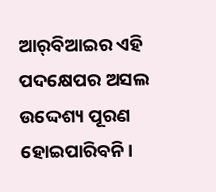ଆର୍‌ବିଆଇର ଏହି ପଦକ୍ଷେପର ଅସଲ ଉଦ୍ଦେଶ୍ୟ ପୂରଣ ହୋଇପାରିବନି।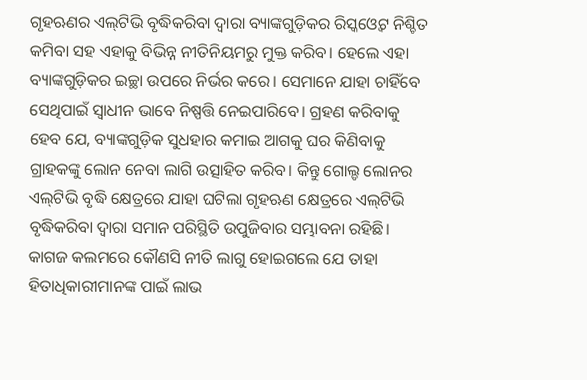ଗୃହଋଣର ଏଲ୍‌ଟିଭି ବୃଦ୍ଧିକରିବା ଦ୍ୱାରା ବ୍ୟାଙ୍କଗୁଡ଼ିକର ରିସ୍କଓ୍ବେଟ ନିଶ୍ଚିତ କମିବା ସହ ଏହାକୁ ବିଭିନ୍ନ ନୀତିନିୟମରୁ ମୁକ୍ତ କରିବ। ହେଲେ ଏହା ବ୍ୟାଙ୍କଗୁଡ଼ିକର ଇଚ୍ଛା ଉପରେ ନିର୍ଭର କରେ। ସେମାନେ ଯାହା ଚାହିଁବେ ସେଥିପାଇଁ ସ୍ବାଧୀନ ଭାବେ ନିଷ୍ପତ୍ତି ନେଇପାରିବେ। ଗ୍ରହଣ କରିବାକୁ ହେବ ଯେ, ବ୍ୟାଙ୍କଗୁଡ଼ିକ ସୁଧହାର କମାଇ ଆଗକୁ ଘର କିଣିବାକୁ ଗ୍ରାହକଙ୍କୁ ଲୋନ ନେବା ଲାଗି ଉତ୍ସାହିତ କରିବ। କିନ୍ତୁ ଗୋଲ୍ଡ ଲୋନର ଏଲ୍‌ଟିଭି ବୃଦ୍ଧି କ୍ଷେତ୍ରରେ ଯାହା ଘଟିଲା ଗୃହଋଣ କ୍ଷେତ୍ରରେ ଏଲ୍‌ଟିଭି ବୃଦ୍ଧିକରିବା ଦ୍ୱାରା ସମାନ ପରିସ୍ଥିତି ଉପୁଜିବାର ସମ୍ଭାବନା ରହିଛି। କାଗଜ କଲମରେ କୌଣସି ନୀତି ଲାଗୁ ହୋଇଗଲେ ଯେ ତାହା ହିତାଧିକାରୀମାନଙ୍କ ପାଇଁ ଲାଭ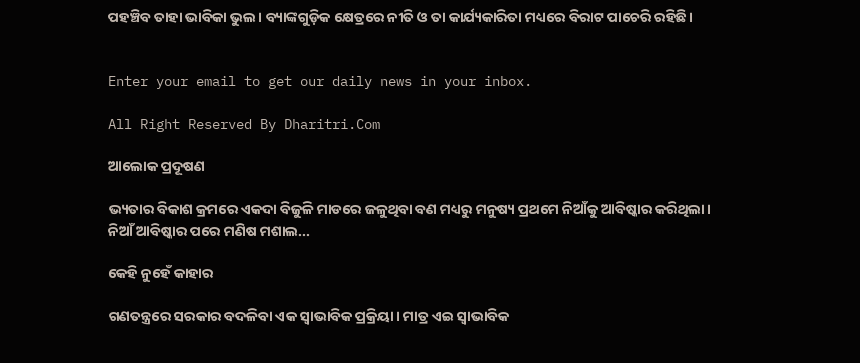ପହଞ୍ଚିବ ତାହା ଭାବିକା ଭୁଲ। ବ୍ୟାଙ୍କଗୁଡ଼ିକ କ୍ଷେତ୍ରରେ ନୀତି ଓ ତା କାର୍ଯ୍ୟକାରିତା ମଧ୍ୟରେ ବିରାଟ ପାଚେରି ରହିଛି।


Enter your email to get our daily news in your inbox.

All Right Reserved By Dharitri.Com

ଆଲୋକ ପ୍ରଦୂଷଣ

ଭ୍ୟତାର ବିକାଶ କ୍ରମରେ ଏକଦା ବିଜୁଳି ମାଡରେ ଜଳୁଥିବା ବଣ ମଧ୍ୟରୁ ମନୁଷ୍ୟ ପ୍ରଥମେ ନିଆଁକୁ ଆବିଷ୍କାର କରିଥିଲା। ନିଆଁ ଆବିଷ୍କାର ପରେ ମଣିଷ ମଶାଲ...

କେହି ନୁହେଁ କାହାର

ଗଣତନ୍ତ୍ରରେ ସରକାର ବଦଳିବା ଏକ ସ୍ବାଭାବିକ ପ୍ରକ୍ରିୟା। ମାତ୍ର ଏଇ ସ୍ବାଭାବିକ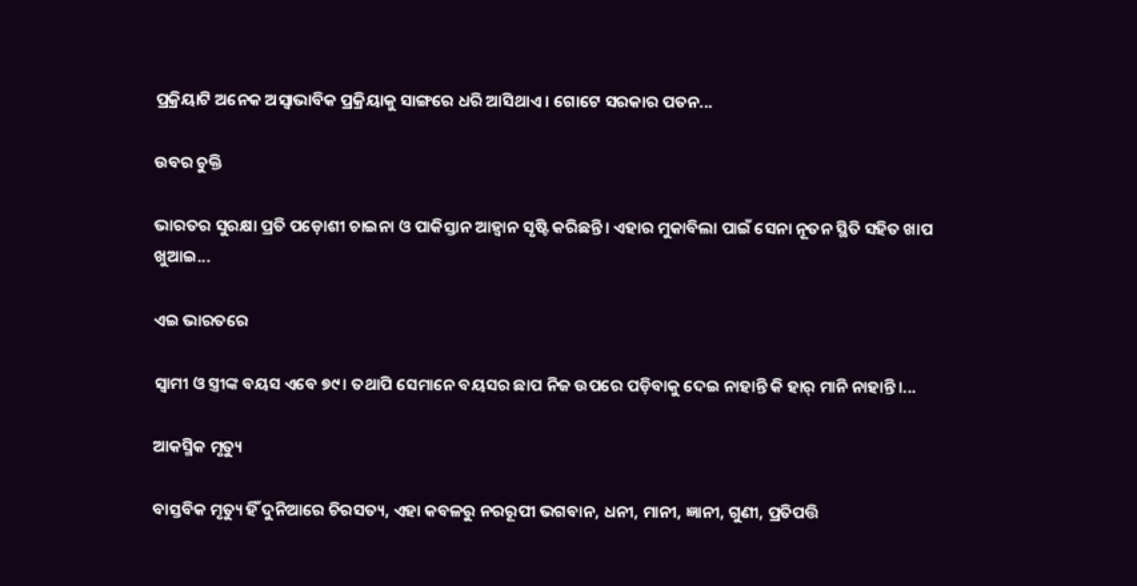ପ୍ରକ୍ରିୟାଟି ଅନେକ ଅସ୍ବାଭାବିକ ପ୍ରକ୍ରିୟାକୁ ସାଙ୍ଗରେ ଧରି ଆସିଥାଏ। ଗୋଟେ ସରକାର ପତନ...

ଉବର ଚୁକ୍ତି

ଭାରତର ସୁରକ୍ଷା ପ୍ରତି ପଡ଼ୋଶୀ ଚାଇନା ଓ ପାକିସ୍ତାନ ଆହ୍ବାନ ସୃଷ୍ଟି କରିଛନ୍ତି। ଏହାର ମୁକାବିଲା ପାଇଁ ସେନା ନୂତନ ସ୍ଥିତି ସହିତ ଖାପ ଖୁଆଇ...

ଏଇ ଭାରତରେ

ସ୍ବାମୀ ଓ ସ୍ତ୍ରୀଙ୍କ ବୟସ ଏବେ ୭୯। ତଥାପି ସେମାନେ ବୟସର ଛାପ ନିଜ ଉପରେ ପଡ଼ିବାକୁ ଦେଇ ନାହାନ୍ତି କି ହାର୍‌ ମାନି ନାହାନ୍ତି।...

ଆକସ୍ମିକ ମୃତ୍ୟୁ

ବାସ୍ତବିକ ମୃତ୍ୟୁ ହିଁ ଦୁନିଆରେ ଚିରସତ୍ୟ, ଏହା କବଳରୁ ନରରୂପୀ ଭଗବାନ, ଧନୀ, ମାନୀ, ଜ୍ଞାନୀ, ଗୁଣୀ, ପ୍ରତିପତ୍ତି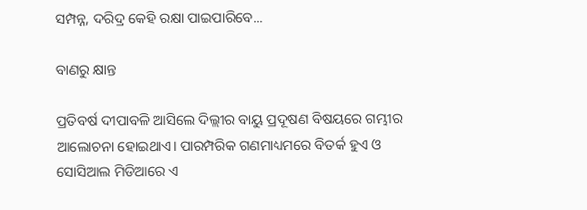ସମ୍ପନ୍ନ, ଦରିଦ୍ର କେହି ରକ୍ଷା ପାଇପାରିବେ...

ବାଣରୁ କ୍ଷାନ୍ତ

ପ୍ରତିବର୍ଷ ଦୀପାବଳି ଆସିଲେ ଦିଲ୍ଲୀର ବାୟୁ ପ୍ରଦୂଷଣ ବିଷୟରେ ଗମ୍ଭୀର ଆଲୋଚନା ହୋଇଥାଏ। ପାରମ୍ପରିକ ଗଣମାଧ୍ୟମରେ ବିତର୍କ ହୁଏ ଓ ସୋସିଆଲ ମିଡିଆରେ ଏ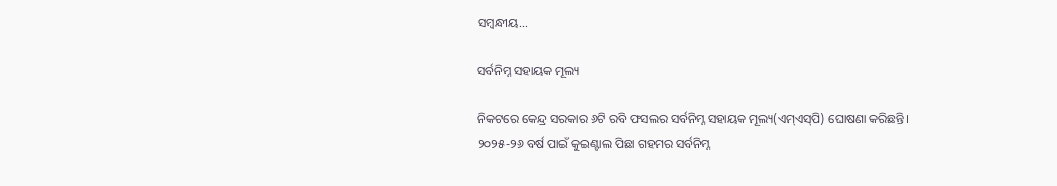ସମ୍ବନ୍ଧୀୟ...

ସର୍ବନିମ୍ନ ସହାୟକ ମୂଲ୍ୟ

ନିକଟରେ କେନ୍ଦ୍ର ସରକାର ୬ଟି ରବି ଫସଲର ସର୍ବନିମ୍ନ ସହାୟକ ମୂଲ୍ୟ(ଏମ୍‌ଏସ୍‌ପି) ଘୋଷଣା କରିଛନ୍ତି। ୨୦୨୫-୨୬ ବର୍ଷ ପାଇଁ କୁଇଣ୍ଟାଲ ପିଛା ଗହମର ସର୍ବନିମ୍ନ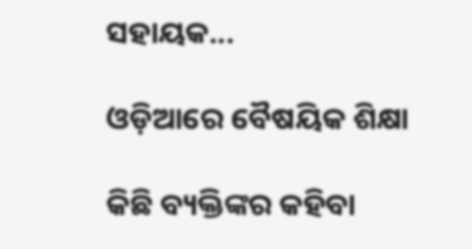ସହାୟକ...

ଓଡ଼ିଆରେ ବୈଷୟିକ ଶିକ୍ଷା

କିଛି ବ୍ୟକ୍ତିଙ୍କର କହିବା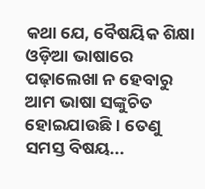କଥା ଯେ, ବୈଷୟିକ ଶିକ୍ଷା ଓଡ଼ିଆ ଭାଷାରେ ପଢ଼ାଲେଖା ନ ହେବାରୁ ଆମ ଭାଷା ସଙ୍କୁଚିତ ହୋଇଯାଉଛି। ତେଣୁ ସମସ୍ତ ବିଷୟ...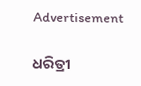Advertisement

ଧରିତ୍ରୀ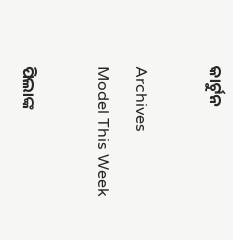କାର୍ଟୁନ

Archives
Model This Week

ପିଲାଙ୍କ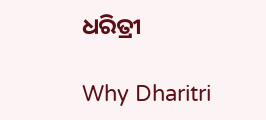ଧରିତ୍ରୀ

Why Dharitri